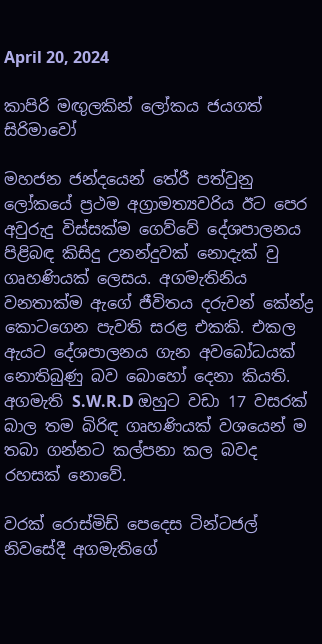April 20, 2024

කාපිරි මඟුලකින් ලෝකය ජයගත් සිරිමාවෝ

මහජන ජන්දයෙන් තේරී පත්වුනු ලෝකයේ ප්‍රථම අග්‍රාමත්‍යවරිය ඊට පෙර අවුරුදු විස්සක්ම ගෙව්වේ දේශපාලනය පිළිබඳ කිසිදු උනන්දුවක් නොදැක් වු ගෘහණියක් ලෙසය. අගමැතිනිය වනතාක්ම ඇගේ ජීවිතය දරුවන් කේන්ද්‍ර කොටගෙන පැවති සරළ එකකි. එකල ඇයට දේශපාලනය ගැන අවබෝධයක් නොතිබුණු බව බොහෝ දෙනා කියති. අගමැති S.W.R.D ඔහුට වඩා 17 වසරක් බාල තම බිරිඳ ගෘහණියක් වශයෙන් ම තබා ගන්නට කල්පනා කල බවද රහසක් නොවේ.

වරක් රොස්මිඩ් පෙදෙස ටින්ටජල් නිවසේදී අගමැතිගේ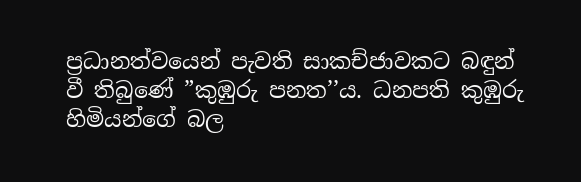ප්‍රධානත්වයෙන් පැවති සාකච්ජාවකට බඳුන් වී තිබුණේ ”කුඹුරු පනත’’ය. ධනපති කුඹුරු  හිමියන්ගේ බල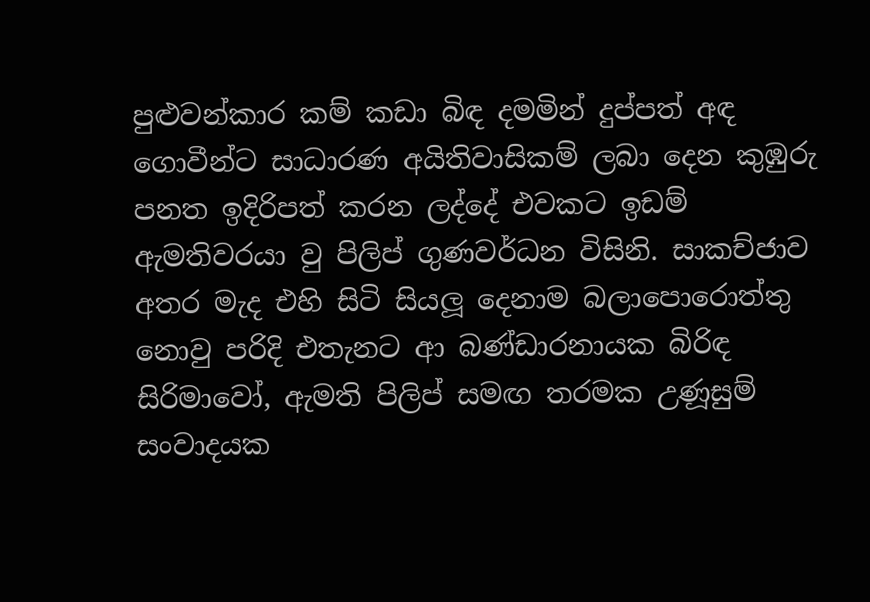පුළුවන්කාර කම් කඩා බිඳ දමමින් දුප්පත් අඳ ගොවීන්ට සාධාරණ අයිතිවාසිකම් ලබා දෙන කුඹුරු පනත ඉදිරිපත් කරන ලද්දේ එවකට ඉඩම් ඇමතිවරයා වු පිලිප් ගුණවර්ධන විසිනි. සාකච්ජාව අතර මැද එහි සිටි සියලූ දෙනාම බලාපොරොත්තු නොවු පරිදි එතැනට ආ බණ්ඩාරනායක බිරිඳ සිරිමාවෝ, ඇමති පිලිප් සමඟ තරමක උණූසුම් සංවාදයක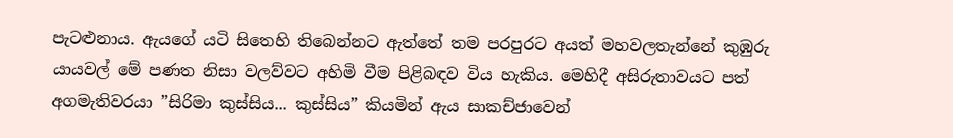පැටළුනාය. ඇයගේ යටි සිතෙහි තිබෙන්නට ඇත්තේ තම පරපුරට අයත් මහවලතැන්නේ කුඹුරු යායවල් මේ පණත නිසා වලව්වට අහිමි වීම පිළිබඳව විය හැකිය. මෙහිදී අසිරුතාවයට පත් අගමැතිවරයා ”සිරිමා කුස්සිය... කුස්සිය” කියමින් ඇය සාකච්ජාවෙන්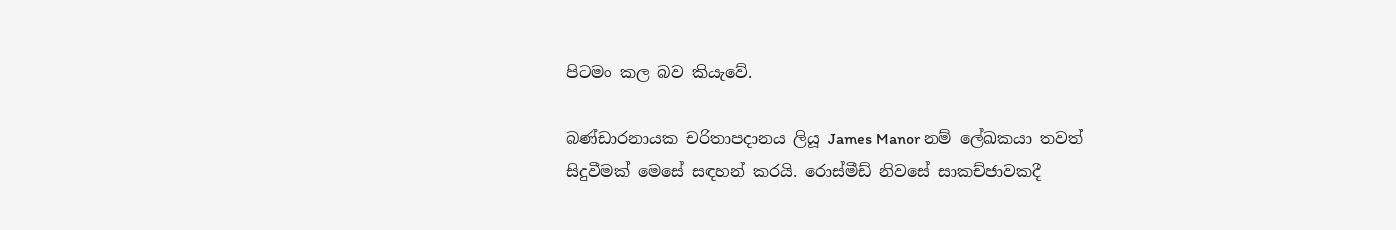පිටමං කල බව කියැවේ.

බණ්ඩාරනායක චරිතාපදානය ලියූ James Manor නම් ලේඛකයා තවත් සිදුවීමක් මෙසේ සඳහන් කරයි. රොස්මීඩ් නිවසේ සාකච්ජාවකදී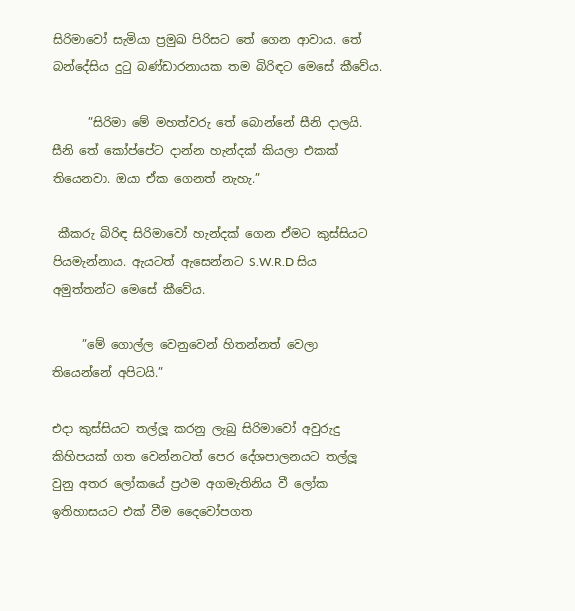සිරිමාවෝ සැමියා ප්‍රමුඛ පිරිසට තේ ගෙන ආවාය. තේ බන්දේසිය දුටු බණ්ඩාරනායක තම බිරිඳට මෙසේ කීවේය.

      ”සිරිමා මේ මහත්වරු තේ බොන්නේ සීනි දාලයි. සීනි තේ කෝප්පේට දාන්න හැන්දක් කියලා එකක් තියෙනවා. ඔයා ඒක ගෙනත් නැහැ.”

 කීකරු බිරිඳ සිරිමාවෝ හැන්දක් ගෙන ඒමට කුස්සියට පියමැන්නාය. ඇයටත් ඇසෙන්නට S.W.R.D සිය අමුත්තන්ට මෙසේ කීවේය.

     ”මේ ගොල්ල වෙනුවෙන් හිතන්නත් වෙලා තියෙන්නේ අපිටයි.”

එදා කුස්සියට තල්ලූ කරනු ලැබු සිරිමාවෝ අවුරුදු කිහිපයක් ගත වෙන්නටත් පෙර දේශපාලනයට තල්ලූ වුනු අතර ලෝකයේ ප්‍රථම අගමැතිනිය වී ලෝක ඉතිහාසයට එක් වීම දෛවෝපගත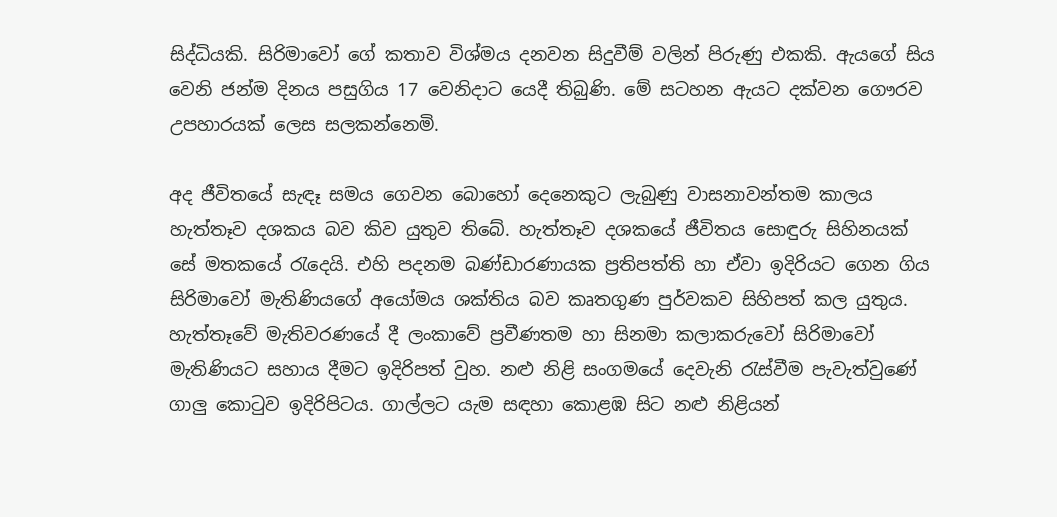සිද්ධියකි. සිරිමාවෝ ගේ කතාව විශ්මය දනවන සිදුවීම් වලින් පිරුණු එකකි. ඇයගේ සිය වෙනි ජන්ම දිනය පසුගිය 17 වෙනිදාට යෙදී තිබුණි. මේ සටහන ඇයට දක්වන ගෞරව උපහාරයක් ලෙස සලකන්නෙමි.

අද ජීවිතයේ සැඳෑ සමය ගෙවන බොහෝ දෙනෙකුට ලැබුණු වාසනාවන්තම කාලය හැත්තෑව දශකය බව කිව යුතුව තිබේ. හැත්තෑව දශකයේ ජීවිතය සොඳුරු සිහිනයක් සේ මතකයේ රැදෙයි. එහි පදනම බණ්ඩාරණායක ප්‍රතිපත්ති හා ඒවා ඉදිරියට ගෙන ගිය සිරිමාවෝ මැතිණියගේ අයෝමය ශක්තිය බව කෘතගුණ පුර්වකව සිහිපත් කල යුතුය. හැත්තෑවේ මැතිවරණයේ දී ලංකාවේ ප්‍රවීණතම හා සිනමා කලාකරුවෝ සිරිමාවෝ මැතිණියට සහාය දීමට ඉදිරිපත් වුහ. නළු නිළි සංගමයේ දෙවැනි රැස්වීම පැවැත්වුණේ ගාලු කොටුව ඉදිරිපිටය. ගාල්ලට යැම සඳහා කොළඹ සිට නළු නිළියන්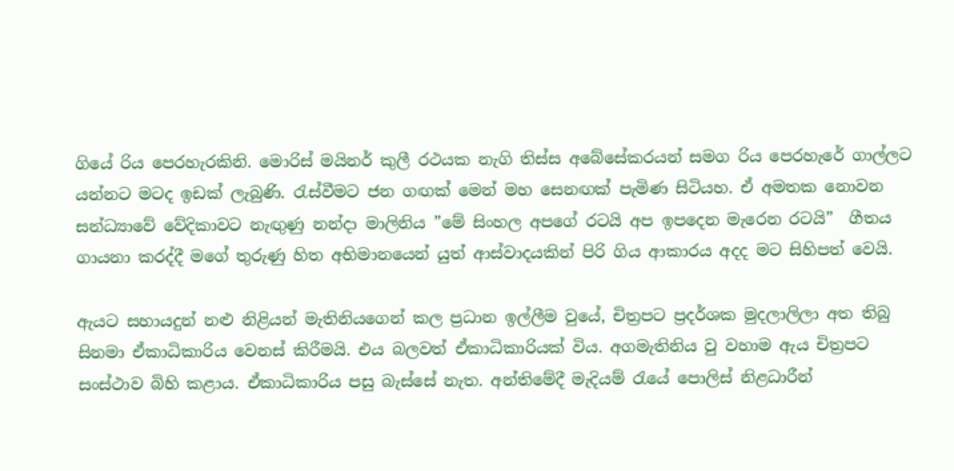ගියේ රිය පෙරහැරකිනි. මොරිස් මයිනර් කුලී රථයක නැගි තිස්ස අබේසේකරයන් සමග රිය පෙරහැරේ ගාල්ලට යන්නට මටද ඉඩක් ලැබුණි. රැස්වීමට ජන ගඟක් මෙන් මහ සෙනඟක් පැමිණ සිටියහ. ඒ අමතක නොවන සන්ධ්‍යාවේ වේදිකාවට නැඟුණු නන්දා මාලිනිය ”මේ සිංහල අපගේ රටයි අප ඉපදෙන මැරෙන රටයි”  ගීතය ගායනා කරද්දී මගේ තුරුණු හිත අභිමානයෙන් යුත් ආස්වාදයකින් පිරි ගිය ආකාරය අදද මට සිහිපත් වෙයි.

ඇයට සහායදුන් නළු නිළියන් මැතිනියගෙන් කල ප්‍රධාන ඉල්ලීම වුයේ, චිත්‍රපට ප්‍රදර්ශක මුදලාලිලා අත තිබු සිනමා ඒකාධිකාරිය වෙනස් කිරීමයි. එය බලවත් ඒකාධිකාරියක් විය. අගමැතිනිය වු වහාම ඇය චිත්‍රපට සංස්ථාව බිහි කළාය. ඒකාධිකාරිය පසු බැස්සේ නැත. අන්තිමේදී මැදියම් රැයේ පොලිස් නිළධාරීන්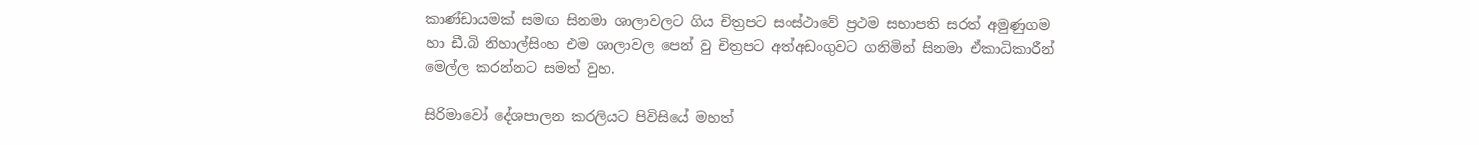කාණ්ඩායමක් සමඟ සිනමා ශාලාවලට ගිය චිත්‍රපට සංස්ථාවේ ප්‍රථම සභාපති සරත් අමුණුගම හා ඩී.බි නිහාල්සිංහ එම ශාලාවල පෙන් වු චිත්‍රපට අත්අඩංගුවට ගනිමින් සිනමා ඒකාධිකාරීන් මෙල්ල කරන්නට සමත් වුහ.

සිරිමාවෝ දේශපාලන කරලියට පිවිසියේ මහත්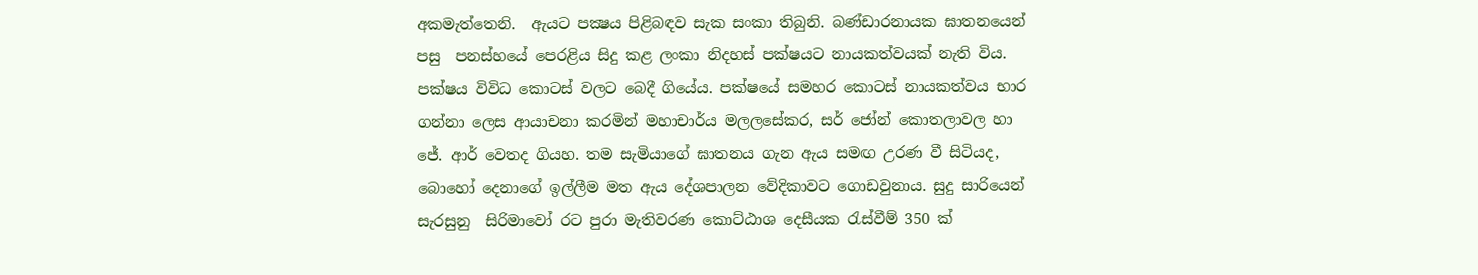අකමැත්තෙනි.  ඇයට පක්‍ෂය පිළිබඳව සැක සංකා තිබුනි. බණ්ඩාරනායක ඝාතනයෙන් පසු  පනස්හයේ පෙරළිය සිදු කළ ලංකා නිදහස් පක්ෂයට නායකත්වයක් නැති විය. පක්ෂය විවිධ කොටස් වලට බෙදී ගියේය. පක්ෂයේ සමහර කොටස් නායකත්වය භාර ගන්නා ලෙස ආයාචනා කරමින් මහාචාර්ය මලලසේකර, සර් ජෝන් කොතලාවල හා ජේ. ආර් වෙතද ගියහ. තම සැමියාගේ ඝාතනය ගැන ඇය සමඟ උරණ වී සිටියද, බොහෝ දෙනාගේ ඉල්ලීම මත ඇය දේශපාලන වේදිකාවට ගොඩවුනාය. සුදු සාරියෙන් සැරසුනු  සිරිමාවෝ රට පුරා මැතිවරණ කොට්ඨාශ දෙසීයක රැස්වීම් 350 ක්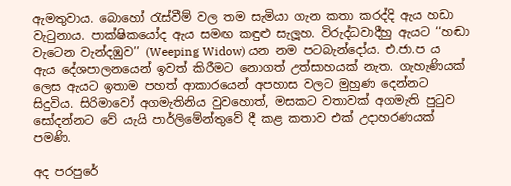ඇමතුවාය. බොහෝ රැස්වීම් වල තම සැමියා ගැන කතා කරද්දි ඇය හඩා වැටුනාය. පාක්ෂිකයෝද ඇය සමඟ කඳුළු සැලූහ. විරුද්ධවාදීහු ඇයට ‘‘හඬා වැටෙන වැන්දඹුව’’ (Weeping Widow) යන නම පටබැන්දෝය. එ.ජා.ප ය ඇය දේශපාලනයෙන් ඉවත් කිරීමට නොගත් උත්සාහයක් නැත. ගැහැණියක් ලෙස ඇයට ඉතාම පහත් ආකාරයෙන් අපහාස වලට මුහුණ දෙන්නට සිදුවිය. සිරිමාවෝ අගමැතිනිය වුවහොත්, මසකට වතාවක් අගමැති පුටුව සෝදන්නට වේ යැයි පාර්ලිමේන්තුවේ දී කළ කතාව එක් උදාහරණයක් පමණි.

අද පරපුරේ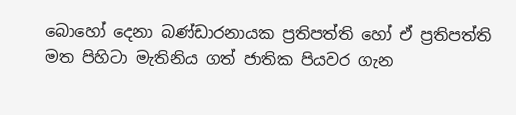බොහෝ දෙනා බණ්ඩාරනායක ප්‍රතිපත්ති හෝ ඒ ප්‍රතිපත්ති මත පිහිටා මැතිනිය ගත් ජාතික පියවර ගැන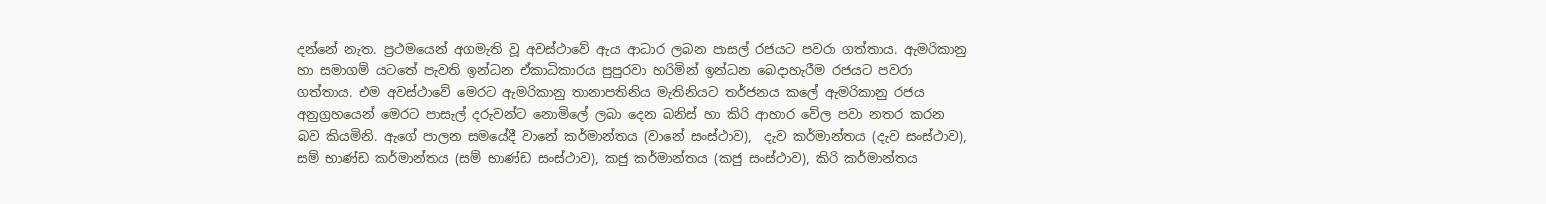දන්නේ නැත. ප්‍රථමයෙන් අගමැති වූ අවස්ථාවේ ඇය ආධාර ලබන පාසල් රජයට පවරා ගත්තාය. ඇමරිකානු හා සමාගම් යටතේ පැවති ඉන්ධන ඒකාධිකාරය පුපුරවා හරිමින් ඉන්ධන බෙදාහැරීම රජයට පවරා ගත්තාය. එම අවස්ථාවේ මෙරට ඇමරිකානු තානාපතිනිය මැතිනියට තර්ජනය කලේ ඇමරිකානු රජය අනුග්‍රහයෙන් මෙරට පාසැල් දරුවන්ට නොමිලේ ලබා දෙන බනිස් හා කිරි ආහාර වේල පවා නතර කරන බව කියමිනි. ඇගේ පාලන සමයේදී වානේ කර්මාන්තය (වානේ සංස්ථාව),  දැව කර්මාන්තය (දැව සංස්ථාව), සම් භාණ්ඩ කර්මාන්තය (සම් භාණ්ඩ සංස්ථාව), කජු කර්මාන්තය (කජු සංස්ථාව), කිරි කර්මාන්තය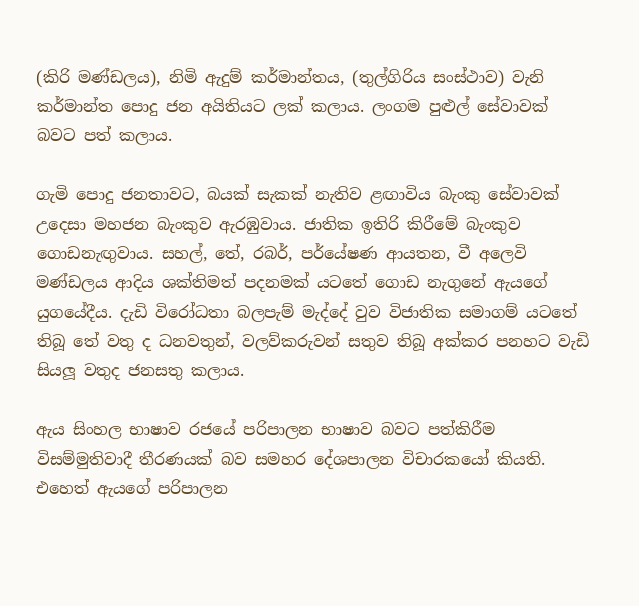(කිරි මණ්ඩලය), නිමි ඇදුම් කර්මාන්තය, (තුල්ගිරිය සංස්ථාව) වැනි කර්මාන්ත පොදු ජන අයිතියට ලක් කලාය. ලංගම පුළුල් සේවාවක් බවට පත් කලාය.

ගැමි පොදු ජනතාවට, බයක් සැකක් නැතිව ළඟාවිය බැංකු සේවාවක් උදෙසා මහජන බැංකුව ඇරඹුවාය. ජාතික ඉතිරි කිරීමේ බැංකුව ගොඩනැඟුවාය. සහල්, තේ, රබර්, පර්යේෂණ ආයතන, වී අලෙවි මණ්ඩලය ආදිය ශක්තිමත් පදනමක් යටතේ ගොඩ නැගුනේ ඇයගේ යුගයේදීය. දැඩි විරෝධතා බලපැම් මැද්දේ වුව විජාතික සමාගම් යටතේ තිබූ තේ වතු ද ධනවතුන්, වලව්කරුවන් සතුව තිබූ අක්කර පනහට වැඩි සියලූ වතුද ජනසතු කලාය.

ඇය සිංහල භාෂාව රජයේ පරිපාලන භාෂාව බවට පත්කිරීම විසම්මුතිවාදී තීරණයක් බව සමහර දේශපාලන විචාරකයෝ කියති. එහෙත් ඇයගේ පරිපාලන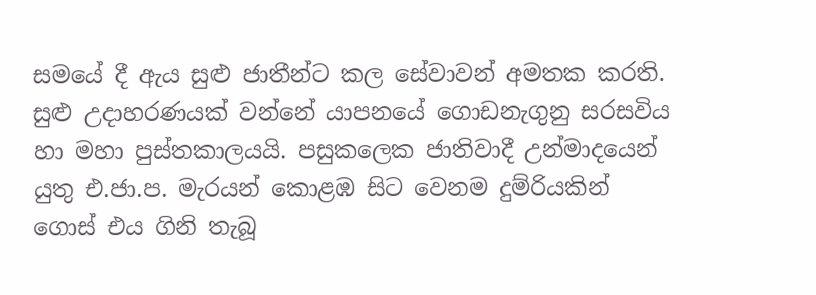සමයේ දී ඇය සුළු ජාතීන්ට කල සේවාවන් අමතක කරති. සුළු උදාහරණයක් වන්නේ යාපනයේ ගොඩනැගුනු සරසවිය හා මහා පුස්තකාලයයි. පසුකලෙක ජාතිවාදී උන්මාදයෙන් යුතු එ.ජා.ප. මැරයන් කොළඹ සිට වෙනම දුම්රියකින් ගොස් එය ගිනි තැබූ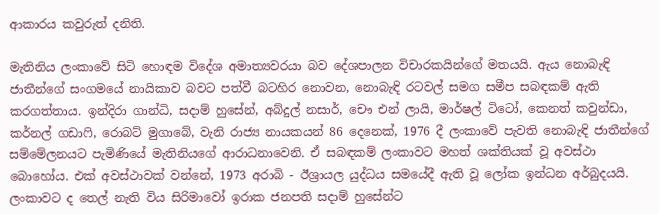ආකාරය කවුරුත් දනිති.

මැතිනිය ලංකාවේ සිටි හොඳම විදේශ අමාත්‍යවරයා බව දේශපාලන විචාරකයින්ගේ මතයයි. ඇය නොබැඳි ජාතීන්ගේ සංගමයේ නායිකාව බවට පත්වී බටහිර නොවන, නොබැඳි රටවල් සමග සමීප සබඳකම් ඇති කරගත්තාය. ඉන්දිරා ගාන්ධි, සදාම් හුසේන්, අබ්දුල් නසාර්, චෞ එන් ලායි, මාර්ෂල් ටිටෝ, කෙනත් කවුන්ඩා, කර්නල් ගඩාෆි, රොබට් මුගාබේ, වැනි රාජ්‍ය නායකයන් 86 දෙනෙක්, 1976 දී ලංකාවේ පැවති නොබැඳි ජාතීන්ගේ සම්මේලනයට පැමිණියේ මැතිනියගේ ආරාධනාවෙනි. ඒ සබඳකම් ලංකාවට මහත් ශක්තියක් වූ අවස්ථා බොහෝය. එක් අවස්ථාවක් වන්නේ, 1973 අරාබි - ඊශ්‍රායල යුද්ධය සමයේදී ඇති වූ ලෝක ඉන්ධන අර්බුදයයි. ලංකාවට ද තෙල් නැති විය සිරිමාවෝ ඉරාක ජනපති සදාම් හුසේන්ට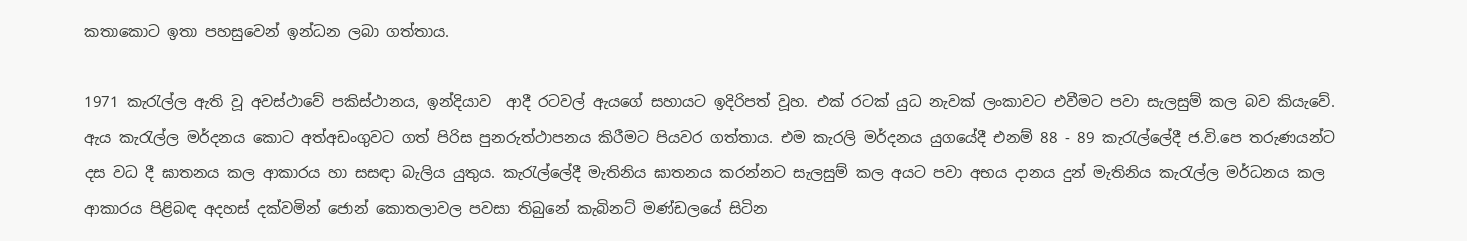කතාකොට ඉතා පහසුවෙන් ඉන්ධන ලබා ගත්තාය.

1971 කැරැල්ල ඇති වූ අවස්ථාවේ පකිස්ථානය, ඉන්දියාව  ආදී රටවල් ඇයගේ සහායට ඉදිරිපත් වූහ. එක් රටක් යුධ නැවක් ලංකාවට එවීමට පවා සැලසුම් කල බව කියැවේ. ඇය කැරැල්ල මර්දනය කොට අත්අඩංගුවට ගත් පිරිස පුනරුත්ථාපනය කිරීමට පියවර ගත්තාය. එම කැරලි මර්දනය යුගයේදී එනම් 88 - 89 කැරැල්ලේදී ජ.වි.පෙ තරුණයන්ට දස වධ දී ඝාතනය කල ආකාරය හා සසඳා බැලිය යුතුය. කැරැල්ලේදී මැතිනිය ඝාතනය කරන්නට සැලසුම් කල අයට පවා අභය දානය දුන් මැතිනිය කැරැල්ල මර්ධනය කල ආකාරය පිළිබඳ අදහස් දක්වමින් ජොන් කොතලාවල පවසා තිබුනේ කැබිනට් මණ්ඩලයේ සිටින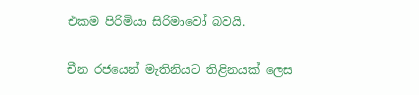එකම පිරිමියා සිරිමාවෝ බවයි.

චීන රජයෙන් මැතිනියට තිළිනයක් ලෙස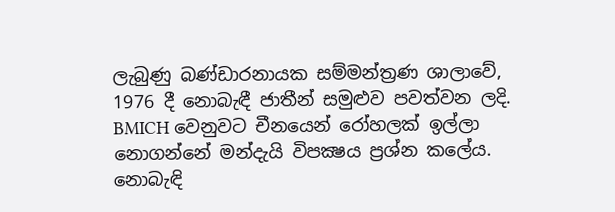ලැබුණු බණ්ඩාරනායක සම්මන්ත්‍රණ ශාලාවේ, 1976 දී නොබැඳී ජාතීන් සමුළුව පවත්වන ලදි. BMICH වෙනුවට චීනයෙන් රෝහලක් ඉල්ලා නොගන්නේ මන්දැයි විපක්‍ෂය ප්‍රශ්න කලේය. නොබැඳි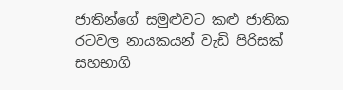ජාතින්ගේ සමුළුවට කළු ජාතික රටවල නායකයන් වැඩි පිරිසක් සහභාගි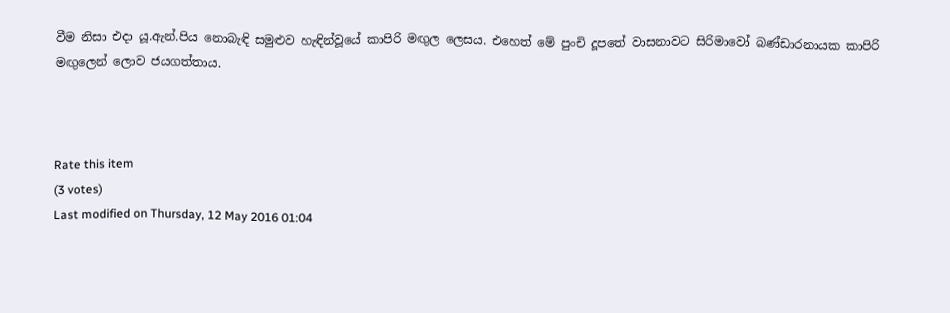වීම නිසා එදා යූ.ඇන්.පිය නොබැඳි සමුළුව හැඳින්වූයේ කාපිරි මඟුල ලෙසය. එහෙත් මේ පුංචි දූපතේ වාසනාවට සිරිමාවෝ බණ්ඩාරනායක කාපිරි මඟුලෙන් ලොව ජයගත්තාය.



Rate this item
(3 votes)
Last modified on Thursday, 12 May 2016 01:04